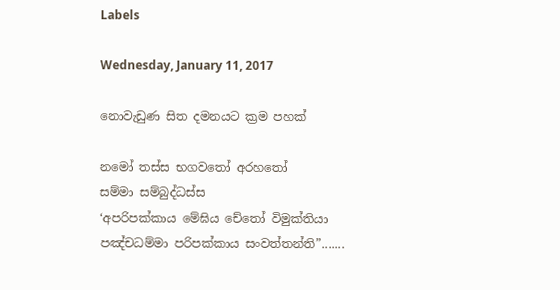Labels

Wednesday, January 11, 2017

නොවැඩුණ සිත දමනයට ක්‍රම පහක්

නමෝ තස්ස භගවතෝ අරහතෝ
සම්මා සම්බුද්ධස්ස
‘අපරිපක්කාය මේඝිය චේතෝ විමුක්තියා පඤ්චධම්මා පරිපක්කාය සංවත්තන්ති”.......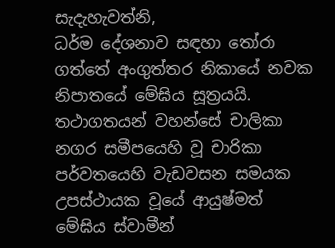සැදැහැවත්නි,
ධර්ම දේශනාව සඳහා තෝරා ගත්තේ අංගුත්තර නිකායේ නවක නිපාතයේ මේඝිය සූත්‍රයයි. තථාගතයන් වහන්සේ චාලිකා නගර සමීපයෙහි වූ චාරිකා පර්වතයෙහි වැඩවසන සමයක උපස්ථායක වූයේ ආයුෂ්මත් මේඝිය ස්වාමීන්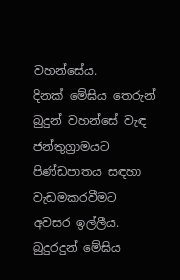වහන්සේය.
දිනක් මේඝිය තෙරුන් බුදුන් වහන්සේ වැඳ ජන්තුග්‍රාමයට පිණ්ඩපාතය සඳහා වැඩමකරවීමට අවසර ඉල්ලීය. බුදුරදුන් මේඝිය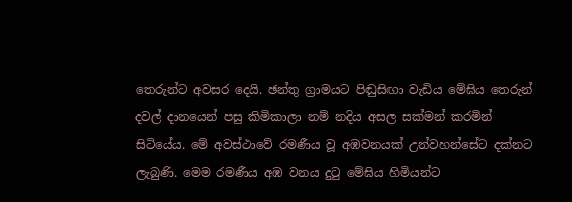තෙරුන්ට අවසර දෙයි. ඡන්තු ග්‍රාමයට පිඬුසිඟා වැඩිය මේඝිය තෙරුන් දවල් දානයෙන් පසු කිමිකාලා නම් නදිය අසල සක්මන් කරමින් සිටියේය. මේ අවස්ථාවේ රමණීය වූ අඹවනයක් උන්වහන්සේට දක්නට ලැබුණි. මෙම රමණීය අඹ වනය දුටු මේඝිය හිමියන්ට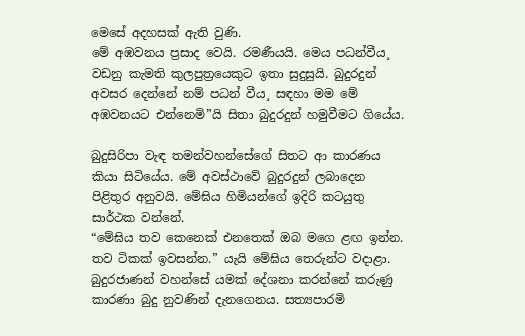මෙසේ අදහසක් ඇති වුණි.
මේ අඹවනය ප්‍රසාද වෙයි. රමණීයයි. මෙය පධන්වීය¸ වඩනු කැමති කුලපුත්‍රයෙකුට ඉතා සුදුසුයි. බුදුරදුන් අවසර දෙන්නේ නම් පධන් වීය¸ සඳහා මම මේ අඹවනයට එන්නෙමි”යි සිතා බුදුරදුන් හමුවීමට ගියේය.

බුදුසිරිපා වැඳ තමන්වහන්සේගේ සිතට ආ කාරණය කියා සිටියේය. මේ අවස්ථාවේ බුදුරදුන් ලබාදෙන පිළිතුර අනුවයි. මේඝිය හිමියන්ගේ ඉදිරි කටයුතු සාර්ථක වන්නේ.
“මේඝිය තව කෙනෙක් එනතෙක් ඔබ මගෙ ළඟ ඉන්න. තව ටිකක් ඉවසන්න.” යැයි මේඝිය තෙරුන්ට වදාළා. බුදුරජාණන් වහන්සේ යමක් දේශනා කරන්නේ කරුණු කාරණා බුදු නුවණින් දැනගෙනය. සත්‍යපාරමි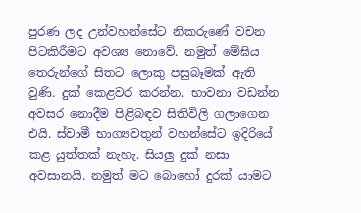පුරණ ලද උන්වහන්සේට නිකරුණේ වචන පිටකිරීමට අවශ්‍ය නොවේ. නමුත් මේඝිය තෙරුන්ගේ සිතට ලොකු පසුබෑමක් ඇති වුණි. දුක් කෙළවර කරන්න. භාවනා වඩන්න අවසර නොදීම පිළිබඳව සිතිවිලි ගලාගෙන එයි. ස්වාමී භාග්‍යවතුන් වහන්සේට ඉදිරියේ කළ යුත්තක් නැහැ. සියලු දුක් නසා අවසානයි. නමුත් මට බොහෝ දුරක් යාමට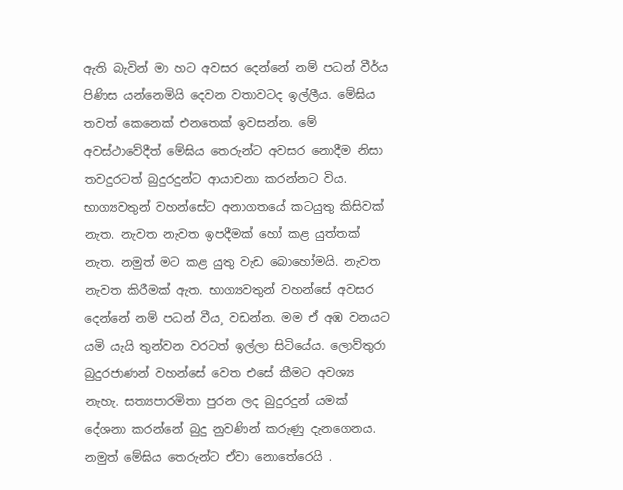ඇති බැවින් මා හට අවසර දෙන්නේ නම් පධන් වීර්ය පිණිස යන්නෙමියි දෙවන වතාවටද ඉල්ලීය. මේඝිය තවත් කෙනෙක් එනතෙක් ඉවසන්න. මේ අවස්ථාවේදීත් මේඝිය තෙරුන්ට අවසර නොදීම නිසා තවදුරටත් බුදුරදුන්ට ආයාචනා කරන්නට විය. භාග්‍යවතුන් වහන්සේට අනාගතයේ කටයුතු කිසිවක් නැත. නැවත නැවත ඉපදීමක් හෝ කළ යුත්තක් නැත. නමුත් මට කළ යුතු වැඩ බොහෝමයි. නැවත නැවත කිරීමක් ඇත. භාග්‍යවතුන් වහන්සේ අවසර දෙන්නේ නම් පධන් වීය¸ වඩන්න. මම ඒ අඹ වනයට යමි යැයි තුන්වන වරටත් ඉල්ලා සිටියේය. ලොව්තුරා බුදුරජාණන් වහන්සේ වෙත එසේ කීමට අවශ්‍ය නැහැ. සත්‍යපාරමිතා පුරන ලද බුදුරදුන් යමක් දේශනා කරන්නේ බුදු නුවණින් කරුණු දැනගෙනය. නමුත් මේඝිය තෙරුන්ට ඒවා නොතේරෙයි .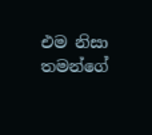එම නිසා තමන්ගේ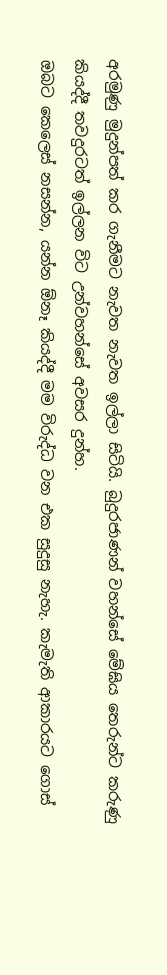අරමුණු මුදුන්පත් කර ගැනීමට නැවත නැවත ඉල්ලා සිටියි. බුදුරජාණන් වහන්සේ මේඝිය තෙරුන්ට කරුණු කියද්දී තවදුරටත් ඉල්ලන විට උන්වහන්සේ අවසර දුන්හ.
ඔබට කෙලෙස් නසන්න, යන්න ඕනෑ කියද්දී මම විරුද්ධ වන එක සුදුසු නැහැ. කැමැති ආකාරයට ගොස්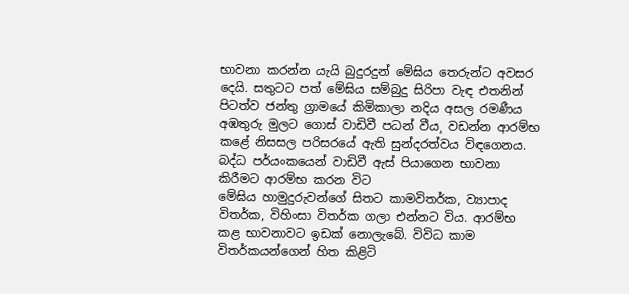භාවනා කරන්න යැයි බුදුරදුන් මේඝිය තෙරුන්ට අවසර දෙයි. සතුටට පත් මේඝිය සම්බුදු සිරිපා වැඳ එතනින් පිටත්ව ජන්තු ග්‍රාමයේ කිමිකාලා නදිය අසල රමණීය අඹතුරු මුලට ගොස් වාඩිවී පධන් වීය¸ වඩන්න ආරම්භ කළේ නිසසල පරිසරයේ ඇති සුන්දරත්වය විඳගෙනය. බද්ධ පර්යංකයෙන් වාඩිවී ඇස් පියාගෙන භාවනා කිරීමට ආරම්භ කරන විට
මේඝිය හාමුදුරුවන්ගේ සිතට කාමවිතර්ක, ව්‍යාපාද විතර්ක, විහිංසා විතර්ක ගලා එන්නට විය. ආරම්භ කළ භාවනාවට ඉඩක් නොලැබේ. විවිධ කාම විතර්කයන්ගෙන් හිත කිළිටි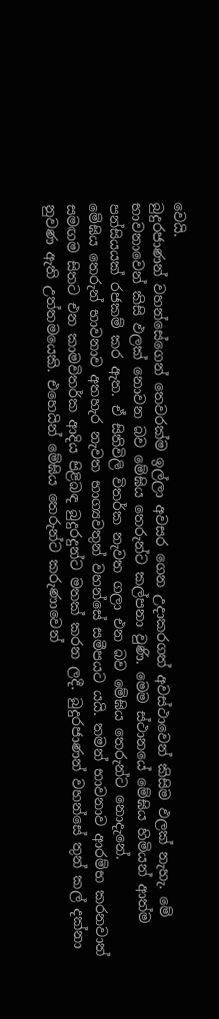වෙයි.
බුදුරජාණන් වහන්සේගෙන් තෙවරක්ම ඉල්ලා අවසර ගෙන උදාකරගත් අවස්ථාවෙන් කිසිම ඵලක් නැහැ. මේ භාවනාවෙන් කිසි ඵලක් නොවන බව මේඝිය තෙරුන්ට කල්පනා වුණි. මෙම ස්ථානයේ මේඝිය හිමියන් ආත්ම පන්සියයක් රජකම් කර ඇත. ඒ සිතිවිලි විතර්ක නැවත ගලා එන බව මේඝිය තෙරුන්ට නොදැනේ.
මේඝිය තෙරුන් භාවනාව අතහැර නැවත භාග්‍යවතුන් වහන්සේ සමීපයට යයි. තමන් භාවනාව ආරම්භ කරනවාත් සමඟම සිතට එන කාමවිතර්ක ආදිය පිළිබඳ බුදුරදුන්ට මතක් කරන ලදී. බුදුරජාණන් වහන්සේ තුන් කල් දක්නා නුවණ ඇති උත්තමයෙකි. එහෙයින් මේඝිය තෙරුන්ට කරුණාවෙන්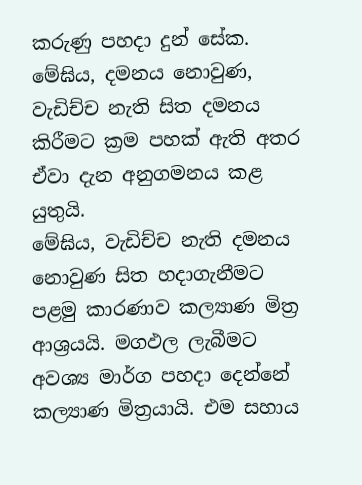කරුණු පහදා දුන් සේක.
මේඝිය, දමනය නොවුණ, වැඩිච්ච නැති සිත දමනය කිරීමට ක්‍රම පහක් ඇති අතර ඒවා දැන අනුගමනය කළ යුතුයි.
මේඝිය, වැඩිච්ච නැති දමනය නොවුණ සිත හදාගැනීමට පළමු කාරණාව කල්‍යාණ මිත්‍ර ආශ්‍රයයි. මගඵල ලැබීමට අවශ්‍ය මාර්ග පහදා දෙන්නේ කල්‍යාණ මිත්‍රයායි. එම සහාය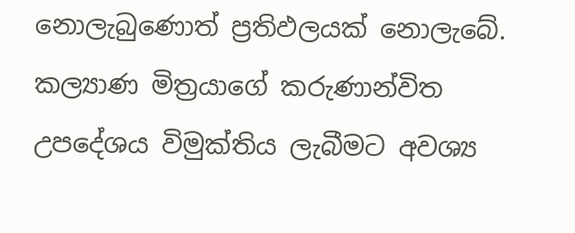නොලැබුණොත් ප්‍රතිඵලයක් නොලැබේ. කල්‍යාණ මිත්‍රයාගේ කරුණාන්විත උපදේශය විමුක්තිය ලැබීමට අවශ්‍ය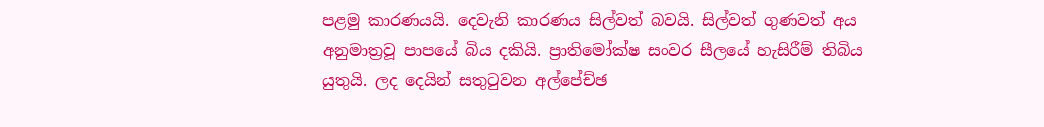පළමු කාරණයයි. දෙවැනි කාරණය සිල්වත් බවයි. සිල්වත් ගුණවත් අය අනුමාත්‍රවූ පාපයේ බිය දකියි. ප්‍රාතිමෝක්ෂ සංවර සීලයේ හැසිරීම් තිබිය යුතුයි. ලද දෙයින් සතුටුවන අල්පේච්ඡ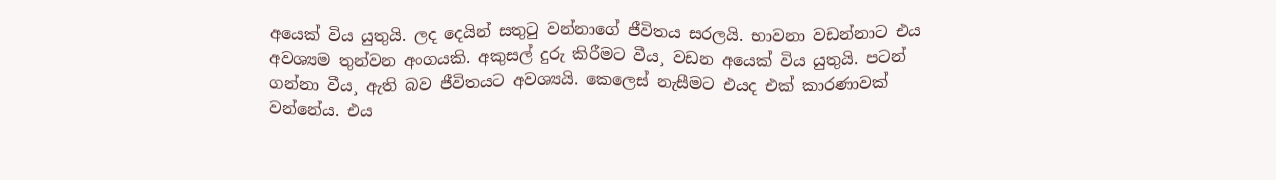අයෙක් විය යුතුයි. ලද දෙයින් සතුටු වන්නාගේ ජීවිතය සරලයි. භාවනා වඩන්නාට එය අවශ්‍යම තුන්වන අංගයකි. අකුසල් දුරු කිරීමට වීය¸ වඩන අයෙක් විය යුතුයි. පටන් ගන්නා වීය¸ ඇති බව ජීවිතයට අවශ්‍යයි. කෙලෙස් නැසීමට එයද එක් කාරණාවක් වන්නේය. එය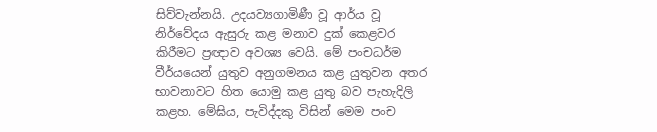සිව්වැන්නයි. උදයව්‍යගාමිණී වූ ආර්ය වූ නිර්වේදය ඇසුරු කළ මනාව දුක් කෙළවර කිරීමට ප්‍රඥාව අවශ්‍ය වෙයි. මේ පංචධර්ම වීර්යයෙන් යුතුව අනුගමනය කළ යුතුවන අතර භාවනාවට හිත යොමු කළ යුතු බව පැහැදිලි කළහ. මේඝිය, පැවිද්දකු විසින් මෙම පංච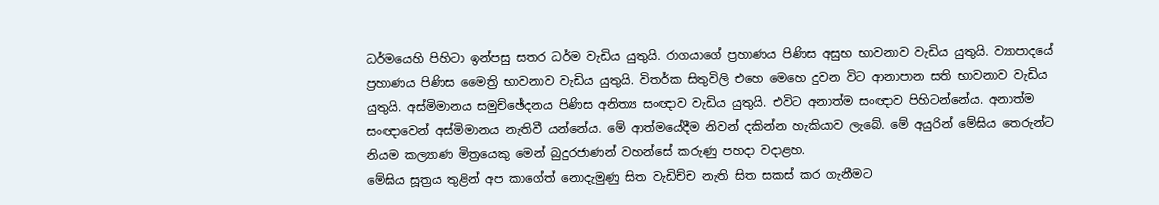ධර්මයෙහි පිහිටා ඉන්පසු සතර ධර්ම වැඩිය යුතුයි. රාගයාගේ ප්‍රහාණය පිණිස අසුභ භාවනාව වැඩිය යුතුයි. ව්‍යාපාදයේ ප්‍රහාණය පිණිස මෛත්‍රි භාවනාව වැඩිය යුතුයි. විතර්ක සිතුවිලි එහෙ මෙහෙ දුවන විට ආනාපාන සති භාවනාව වැඩිය යුතුයි. අස්මිමානය සමුච්ඡේදනය පිණිස අනිත්‍ය සංඥාව වැඩිය යුතුයි. එවිට අනාත්ම සංඥාව පිහිටන්නේය. අනාත්ම සංඥාවෙන් අස්මිමානය නැතිවී යන්නේය. මේ ආත්මයේදීම නිවන් දකින්න හැකියාව ලැබේ. මේ අයුරින් මේඝිය තෙරුන්ට නියම කල්‍යාණ මිත්‍රයෙකු මෙන් බුදුරජාණන් වහන්සේ කරුණු පහදා වදාළහ.
මේඝිය සූත්‍රය තුළින් අප කාගේත් නොදැමුණු සිත වැඩිච්ච නැති සිත සකස් කර ගැනීමට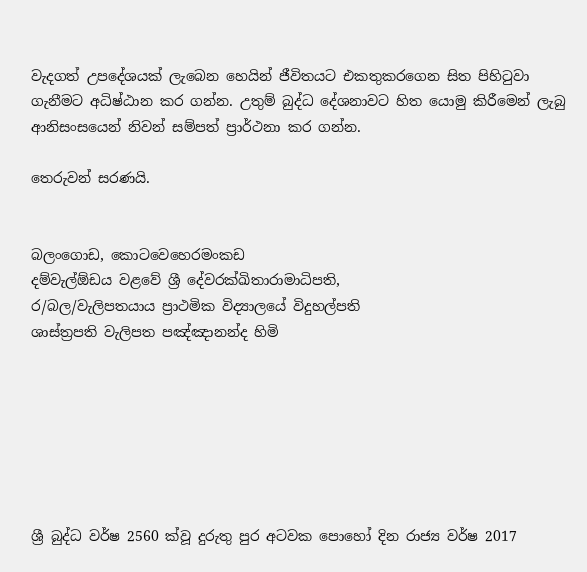වැදගත් උපදේශයක් ලැබෙන හෙයින් ජීවිතයට එකතුකරගෙන සිත පිහිටුවා ගැනීමට අධිෂ්ඨාන කර ගන්න. උතුම් බුද්ධ දේශනාවට හිත යොමු කිරීමෙන් ලැබු ආනිසංසයෙන් නිවන් සම්පත් ප්‍රාර්ථනා කර ගන්න.

තෙරුවන් සරණයි.


බලංගොඩ, කොටවෙහෙරමංකඩ
දම්වැල්ඕඩය වළවේ ශ්‍රී දේවරක්ඛිතාරාමාධිපති,
ර/බල/වැලිපතයාය ප්‍රාථමික විද්‍යාලයේ විදුහල්පති
ශාස්ත්‍රපති වැලිපත පඤ්ඤානන්ද හිමි







ශ්‍රී බුද්ධ වර්ෂ 2560 ක්වූ දුරුතු පුර අටවක පොහෝ දින රාජ්‍ය වර්ෂ 2017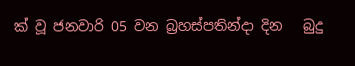ක් වූ ජනවාරි 05 වන බ්‍රහස්පතින්දා දින   බුදු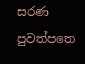සරණ පුවත්පත‍ෙ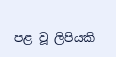පළ වූ ලිපියකි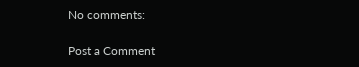No comments:

Post a Comment